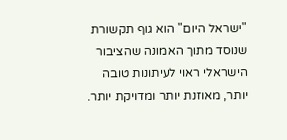"ישראל היום" הוא גוף תקשורת שנוסד מתוך האמונה שהציבור הישראלי ראוי לעיתונות טובה יותר, מאוזנת יותר ומדויקת יותר.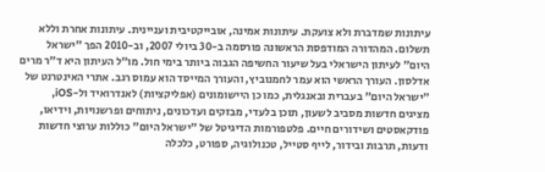עיתונות שמדברת ולא צועקת. עיתונות אמינה, אובייקטיבית ועניינית. עיתונות אחרת וללא תשלום. המהדורה המודפסת הראשונה פורסמה ב-30 ביולי 2007, וב-2010 הפך "ישראל היום" לעיתון הישראלי בעל שיעור החשיפה הגבוה ביותר בימי חול. מו"ל העיתון היא ד"ר מרים אדלסון. העורך הראשי הוא עמר לחמנוביץ, והעורך המייסד הוא עמוס רגב. אתרי האינטרנט של "ישראל היום" בעברית ובאנגלית, כמו כן היישומונים (אפליקציות) לאנדרואיד ול-iOS, מציגים חדשות מסביב לשעון, תוכן בלעדי, מבזקים ועדכונים, ניתוחים ופרשנויות, וידיאו, פודקאסטים ושידורים חיים. פלטפורמות הדיגיטל של "ישראל היום" כוללות ערוצי חדשות ודעות, תרבות ובידור, לייף סטייל, טכנולוגיה, ספורט, כלכלה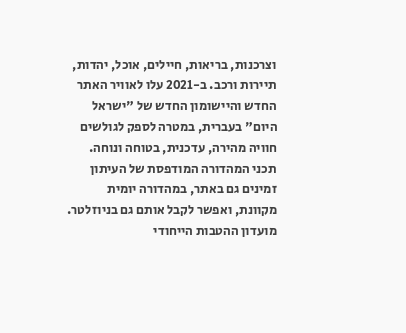וצרכנות, בריאות, חיילים, אוכל, יהדות, תיירות ורכב. ב-2021 עלו לאוויר האתר החדש והיישומון החדש של "ישראל היום" בעברית, במטרה לספק לגולשים חוויה מהירה, עדכנית, בטוחה ונוחה. תכני המהדורה המודפסת של העיתון זמינים גם באתר, במהדורה יומית מקוונת, ואפשר לקבל אותם גם בניוזלטר. מועדון ההטבות הייחודי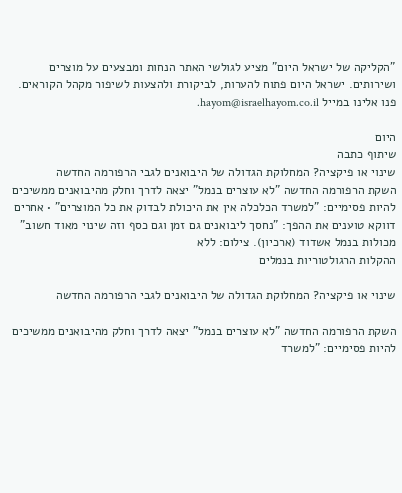"הקליקה של ישראל היום" מציע לגולשי האתר הנחות ומבצעים על מוצרים ושירותים. ישראל היום פתוח להערות, לביקורת ולהצעות לשיפור מקהל הקוראים. פנו אלינו במייל hayom@israelhayom.co.il.

היום
שיתוף כתבה
שינוי או פיקציה? המחלוקת הגדולה של היבואנים לגבי הרפורמה החדשה
השקת הרפורמה החדשה "לא עוצרים בנמל" יצאה לדרך וחלק מהיבואנים ממשיכים להיות פסימיים: "למשרד הכלכלה אין את היכולת לבדוק את כל המוצרים" • אחרים דווקא טוענים את ההפך: "נחסך ליבואנים גם זמן וגם כסף וזה שינוי מאוד חשוב"
מכולות בנמל אשדוד (ארכיון). צילום: ללא
ההקלות הרגולטוריות בנמלים

שינוי או פיקציה? המחלוקת הגדולה של היבואנים לגבי הרפורמה החדשה

השקת הרפורמה החדשה "לא עוצרים בנמל" יצאה לדרך וחלק מהיבואנים ממשיכים להיות פסימיים: "למשרד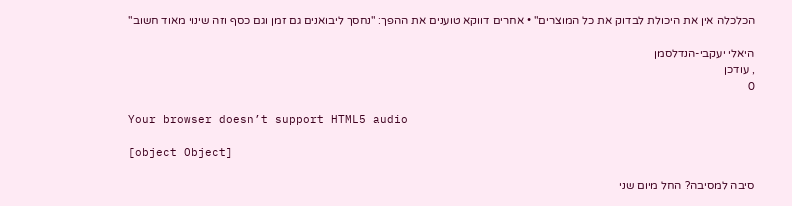הכלכלה אין את היכולת לבדוק את כל המוצרים" • אחרים דווקא טוענים את ההפך: "נחסך ליבואנים גם זמן וגם כסף וזה שינוי מאוד חשוב"

היאלי יעקבי-הנדלסמן
, עודכן
0

Your browser doesn’t support HTML5 audio

[object Object]

סיבה למסיבה? החל מיום שני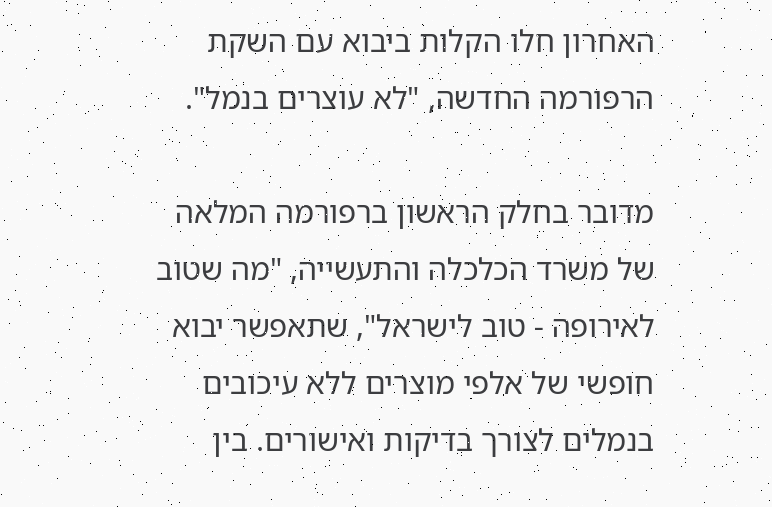האחרון חלו הקלות ביבוא עם השקת הרפורמה החדשה, "לא עוצרים בנמל".

מדובר בחלק הראשון ברפורמה המלאה של משרד הכלכלה והתעשייה, "מה שטוב לאירופה - טוב לישראל", שתאפשר יבוא חופשי של אלפי מוצרים ללא עיכובים בנמלים לצורך בדיקות ואישורים. בין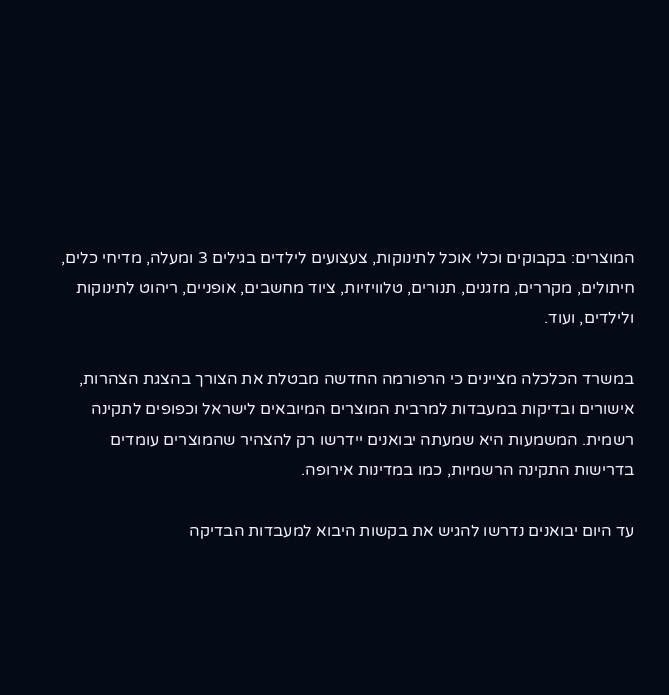המוצרים: בקבוקים וכלי אוכל לתינוקות, צעצועים לילדים בגילים 3 ומעלה, מדיחי כלים, חיתולים, מקררים, מזגנים, תנורים, טלוויזיות, ציוד מחשבים, אופניים, ריהוט לתינוקות ולילדים, ועוד.

במשרד הכלכלה מציינים כי הרפורמה החדשה מבטלת את הצורך בהצגת הצהרות, אישורים ובדיקות במעבדות למרבית המוצרים המיובאים לישראל וכפופים לתקינה רשמית. המשמעות היא שמעתה יבואנים יידרשו רק להצהיר שהמוצרים עומדים בדרישות התקינה הרשמיות, כמו במדינות אירופה.

עד היום יבואנים נדרשו להגיש את בקשות היבוא למעבדות הבדיקה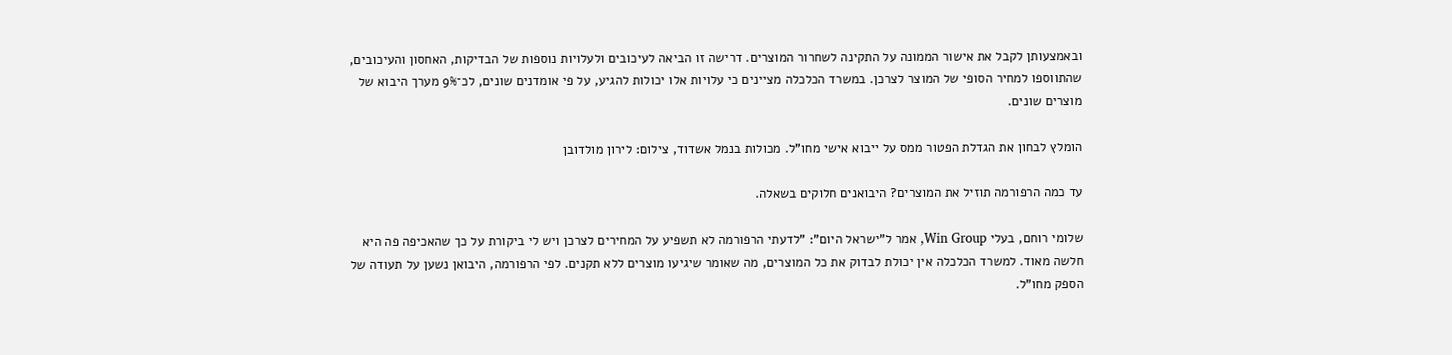ובאמצעותן לקבל את אישור הממונה על התקינה לשחרור המוצרים. דרישה זו הביאה לעיכובים ולעלויות נוספות של הבדיקות, האחסון והעיכובים, שהתווספו למחיר הסופי של המוצר לצרכן. במשרד הכלכלה מציינים כי עלויות אלו יכולות להגיע, על פי אומדנים שונים, לכ־9% מערך היבוא של מוצרים שונים.

הומלץ לבחון את הגדלת הפטור ממס על ייבוא אישי מחו"ל. מכולות בנמל אשדוד, צילום: לירון מולדובן

עד כמה הרפורמה תוזיל את המוצרים? היבואנים חלוקים בשאלה.

שלומי רוחם, בעלי Win Group, אמר ל"ישראל היום": "לדעתי הרפורמה לא תשפיע על המחירים לצרכן ויש לי ביקורת על כך שהאכיפה פה היא חלשה מאוד. למשרד הכלכלה אין יכולת לבדוק את כל המוצרים, מה שאומר שיגיעו מוצרים ללא תקנים. לפי הרפורמה, היבואן נשען על תעודה של הספק מחו"ל.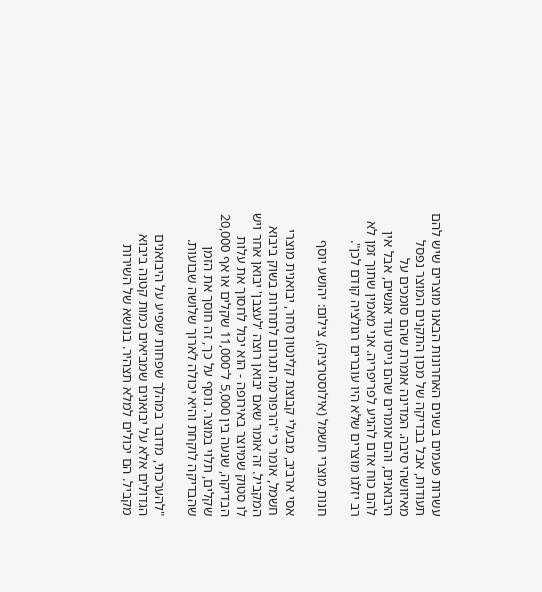עשרות פעמים בשנים האחרונות הבאנו מוצרים שיש להם תעודות, אבל בבדיקה של מכון התקנים המוצר נפסל מאיזושהי סיבה. המדינה אומרת שהם סומכים על היבואנים, והם אומרים שהם גייסו עוד אנשים, אבל אין להם כוח אדם להגיע לפריפריה. אני מאמין שתוך זמן לא רב יזלגו מוצרים שלא היו עוברים רגולציה קודם לכן".

חנות מוצרי חשמל (אילוסטרציה), צילום: יהושע יוסף

אסי ארביב, מבעלי קבוצת קלינטון סחר, יבואנית מוצרי חשמל, אומר כי "הרפורמה תגרום לתחרות בשוק ביבוא המקביל. זה אומר שאם יבואן רוצה 'לעצבן' יבואן אחר ויש לו סטוק שמיוצר באירופה - הוא יכול לחסוך את עלות הבדיקה, שנעה בין 5,000 ל־11,000 שקלים או אף 20,000 שקלים, תלוי במוצר. נוסף על כך, זה חוסך את הזמן שהבדיקה לוקחת והיא יכולה לארוך שלושה שבועות.

"להערכתי, מדובר במהלך שפחות ישפיע על היבואנים הגדולים אלא על יבואנים שמביאים כמות קטנה ביבוא מקביל. הם יכולים למלא תצהיר. בנושא של השירות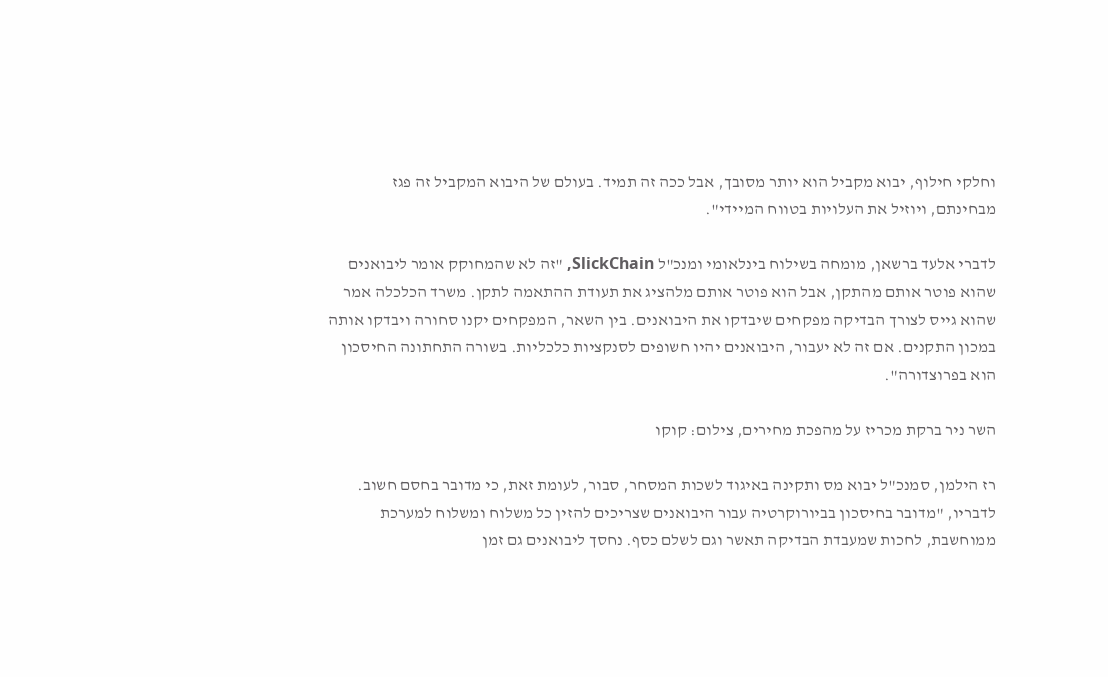וחלקי חילוף, יבוא מקביל הוא יותר מסובך, אבל ככה זה תמיד. בעולם של היבוא המקביל זה פגז מבחינתם, ויוזיל את העלויות בטווח המיידי".

לדברי אלעד ברשאן, מומחה בשילוח בינלאומי ומנכ"ל SlickChain, "זה לא שהמחוקק אומר ליבואנים שהוא פוטר אותם מהתקן, אבל הוא פוטר אותם מלהציג את תעודת ההתאמה לתקן. משרד הכלכלה אמר שהוא גייס לצורך הבדיקה מפקחים שיבדקו את היבואנים. בין השאר, המפקחים יקנו סחורה ויבדקו אותה במכון התקנים. אם זה לא יעבור, היבואנים יהיו חשופים לסנקציות כלכליות. בשורה התחתונה החיסכון הוא בפרוצדורה".

השר ניר ברקת מכריז על מהפכת מחירים, צילום: קוקו

רז הילמן, סמנכ"ל יבוא מס ותקינה באיגוד לשכות המסחר, סבור, לעומת זאת, כי מדובר בחסם חשוב. לדבריו, "מדובר בחיסכון בביורוקרטיה עבור היבואנים שצריכים להזין כל משלוח ומשלוח למערכת ממוחשבת, לחכות שמעבדת הבדיקה תאשר וגם לשלם כסף. נחסך ליבואנים גם זמן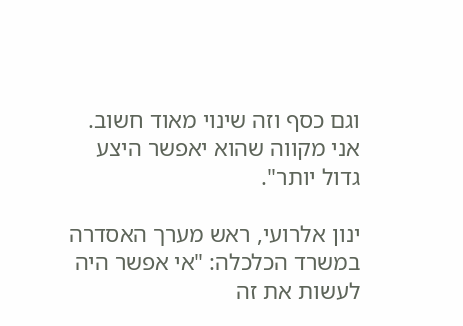וגם כסף וזה שינוי מאוד חשוב. אני מקווה שהוא יאפשר היצע גדול יותר".

ינון אלרועי, ראש מערך האסדרה במשרד הכלכלה: "אי אפשר היה לעשות את זה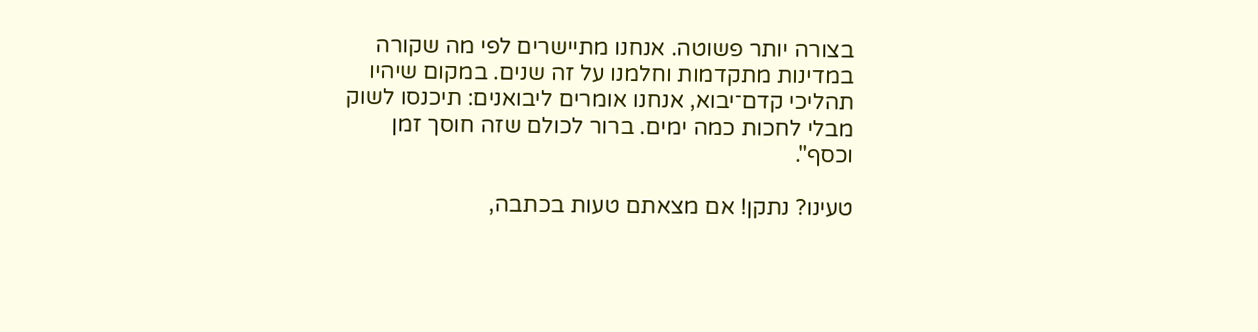בצורה יותר פשוטה. אנחנו מתיישרים לפי מה שקורה במדינות מתקדמות וחלמנו על זה שנים. במקום שיהיו תהליכי קדם־יבוא, אנחנו אומרים ליבואנים: תיכנסו לשוק מבלי לחכות כמה ימים. ברור לכולם שזה חוסך זמן וכסף".

טעינו? נתקן! אם מצאתם טעות בכתבה,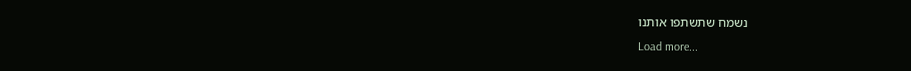נשמח שתשתפו אותנו
Load more...